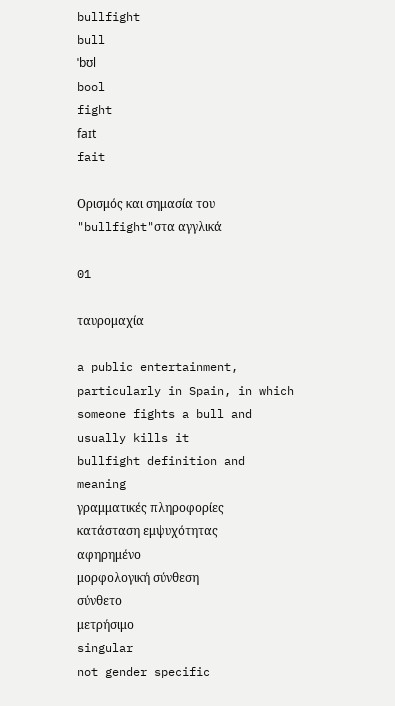bullfight
bull
ˈbʊl
bool
fight
faɪt
fait

Ορισμός και σημασία του "bullfight"στα αγγλικά

01

ταυρομαχία

a public entertainment, particularly in Spain, in which someone fights a bull and usually kills it
bullfight definition and meaning
γραμματικές πληροφορίες
κατάσταση εμψυχότητας
αφηρημένο
μορφολογική σύνθεση
σύνθετο
μετρήσιμο
singular
not gender specific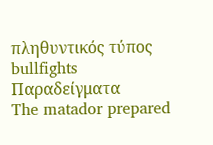πληθυντικός τύπος
bullfights
Παραδείγματα
The matador prepared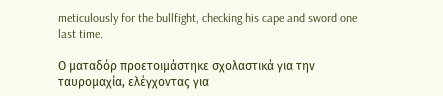meticulously for the bullfight, checking his cape and sword one last time.

Ο ματαδόρ προετοιμάστηκε σχολαστικά για την ταυρομαχία, ελέγχοντας για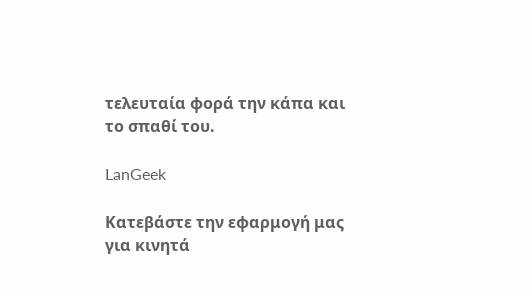τελευταία φορά την κάπα και το σπαθί του.

LanGeek

Κατεβάστε την εφαρμογή μας για κινητά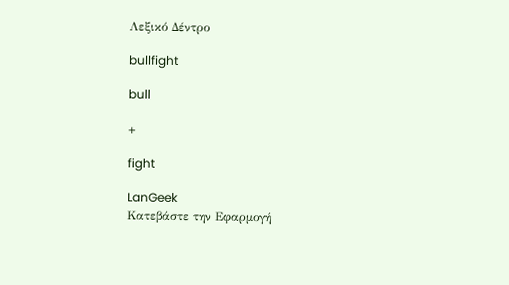Λεξικό Δέντρο

bullfight

bull

+

fight

LanGeek
Κατεβάστε την Εφαρμογή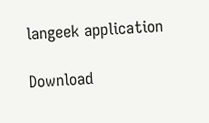langeek application

Download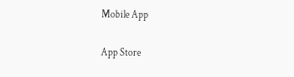Mobile App

App Store